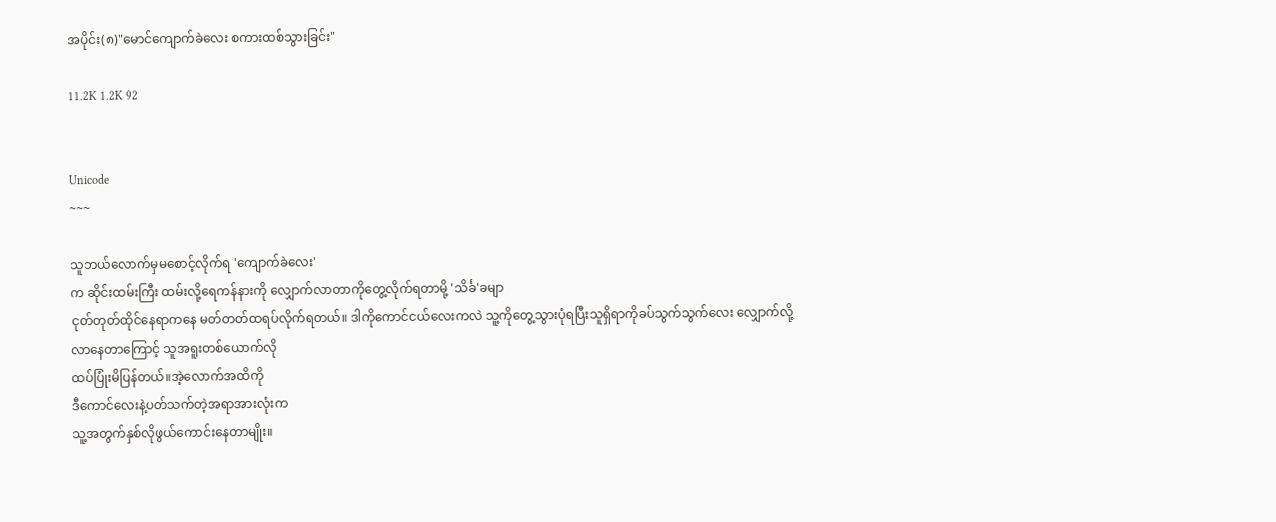အပိုင်း(၈)"မောင်ကျောက်ခဲလေး စကားထစ်သွားခြင်း"

11.2K 1.2K 92


Unicode
~~~

သူဘယ်လောက်မှမစောင့်လိုက်ရ 'ကျောက်ခဲလေး'
က ဆိုင်းထမ်းကြီး ထမ်းလို့ရေကန်နားကို လျှောက်လာတာကိုတွေ့လိုက်ရတာမို့ 'သိင်္ခ'ခမျာ
ငုတ်တုတ်ထိုင်နေရာကနေ မတ်တတ်ထရပ်လိုက်ရတယ်။ ဒါကိုကောင်ငယ်လေးကလဲ သူ့ကိုတွေ့သွားပုံရပြီးသူရှိရာကိုခပ်သွက်သွက်လေး လျှောက်လို့လာနေတာကြောင့် သူအရူးတစ်ယောက်လို
ထပ်ပြုံးမိပြန်တယ်။အဲ့လောက်အထိကို
ဒီကောင်လေးနဲ့ပတ်သက်တဲ့အရာအားလုံးက
သူ့အတွက်နှစ်လိုဖွယ်ကောင်းနေတာမျိုး။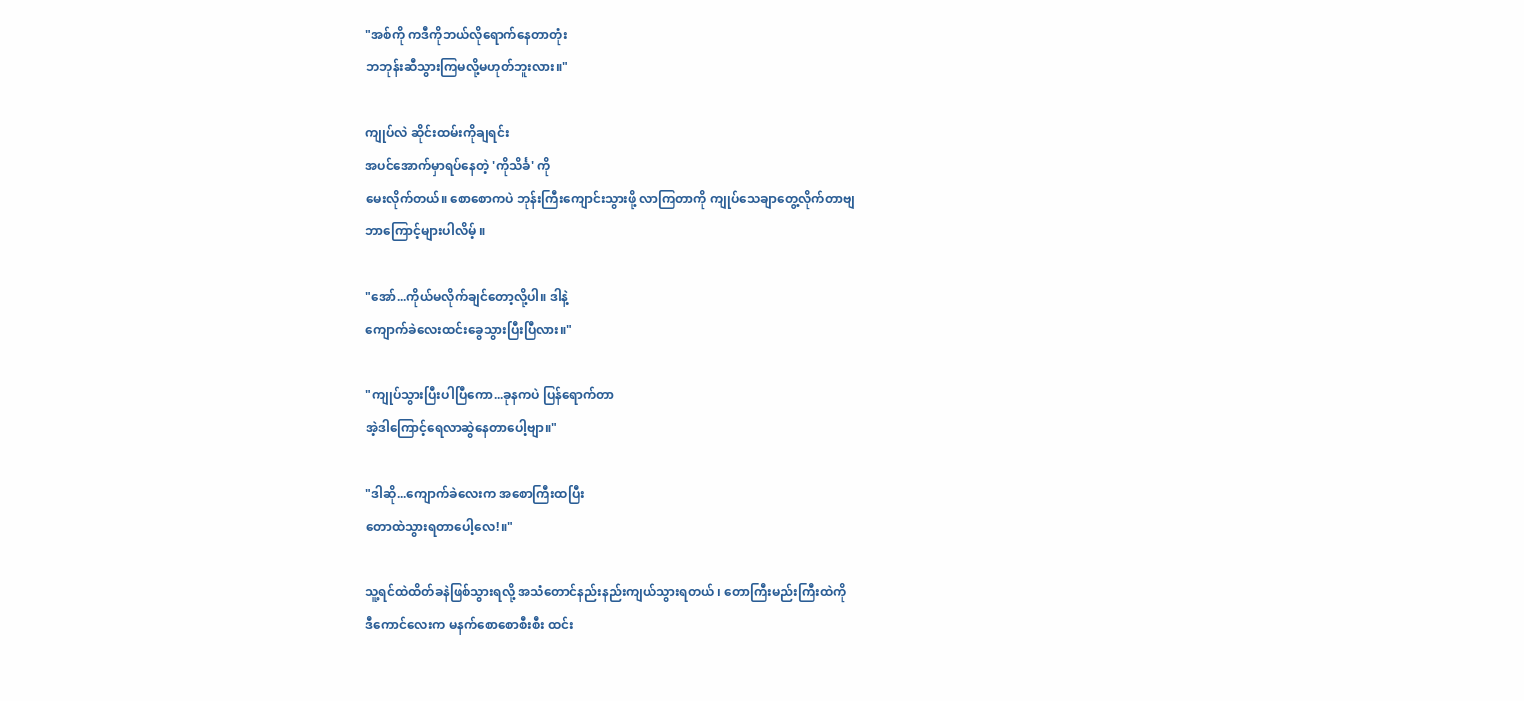"အစ်ကို ကဒီကိုဘယ်လိုရောက်နေတာတုံး
ဘဘုန်းဆီသွားကြမလို့မဟုတ်ဘူးလား။"

ကျုပ်လဲ ဆိုင်းထမ်းကိုချရင်း
အပင်အောက်မှာရပ်နေတဲ့ 'ကိုသိင်္ခ' ကို
မေးလိုက်တယ်။ စောစောကပဲ ဘုန်းကြီးကျောင်းသွားဖို့ လာကြတာကို ကျုပ်သေချာတွေ့လိုက်တာဗျ
ဘာကြောင့်များပါလိမ့် ။

"အော်...ကိုယ်မလိုက်ချင်တော့လို့ပါ။ ဒါနဲ့
ကျောက်ခဲလေးထင်းခွေသွားပြီးပြီလား။"

"ကျုပ်သွားပြီးပါပြီကော...ခုနကပဲ ပြန်ရောက်တာ
အဲ့ဒါကြောင့်ရေလာဆွဲနေတာပေါ့ဗျာ။"

"ဒါဆို...ကျောက်ခဲလေးက အစောကြီးထပြီး
တောထဲသွားရတာပေါ့လေ!။"

သူ့ရင်ထဲထိတ်ခနဲဖြစ်သွားရလို့ အသံတောင်နည်းနည်းကျယ်သွားရတယ် ၊ တောကြီးမည်းကြီးထဲကို
ဒီကောင်လေးက မနက်စောစောစီးစီး ထင်း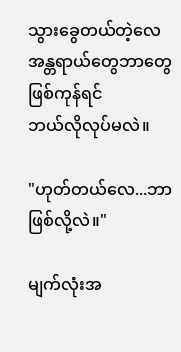သွားခွေတယ်တဲ့လေ အန္တရာယ်တွေဘာတွေဖြစ်ကုန်ရင်
ဘယ်လိုလုပ်မလဲ။

"ဟုတ်တယ်လေ...ဘာဖြစ်လို့လဲ။"

မျက်လုံးအ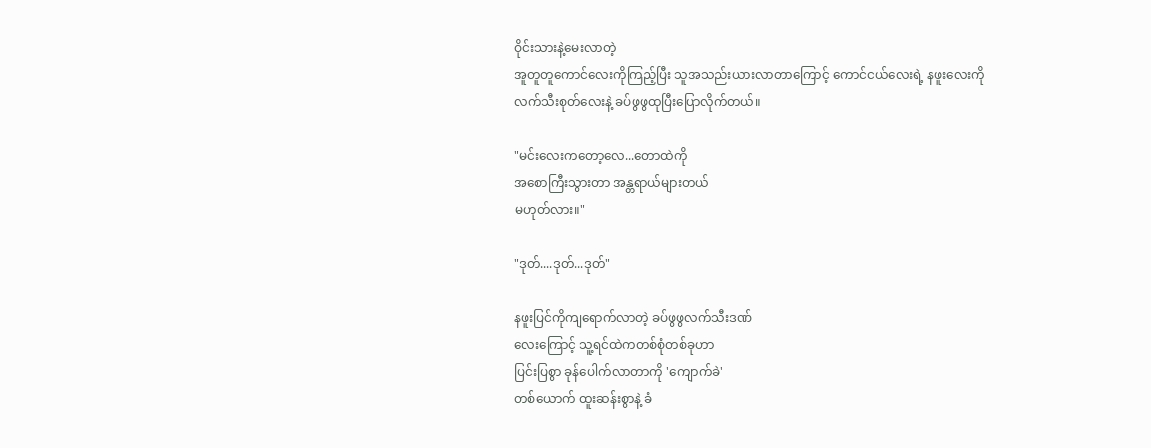ဝိုင်းသားနဲ့မေးလာတဲ့
အူတူတူကောင်လေးကိုကြည့်ပြီး သူအသည်းယားလာတာကြောင့် ကောင်ငယ်လေးရဲ့ နဖူးလေးကို
လက်သီးစုတ်လေးနဲ့ ခပ်ဖွဖွထုပြီးပြောလိုက်တယ်။

"မင်းလေးကတော့လေ...တောထဲကို
အစောကြီးသွားတာ အန္တရာယ်များတယ်
မဟုတ်လား။"

"ဒုတ်....ဒုတ်...ဒုတ်"

နဖူးပြင်ကိုကျရောက်လာတဲ့ ခပ်ဖွဖွလက်သီးဒဏ်
လေးကြောင့် သူ့ရင်ထဲကတစ်စုံတစ်ခုဟာ
ပြင်းပြစွာ ခုန်ပေါက်လာတာကို 'ကျောက်ခဲ'
တစ်ယောက် ထူးဆန်းစွာနဲ့ ခံ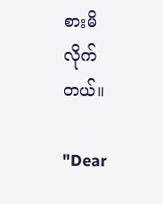စားမိလိုက်တယ်။

"Dear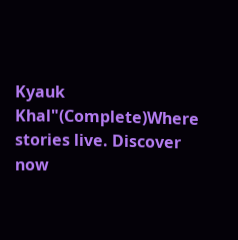Kyauk Khal"(Complete)Where stories live. Discover now